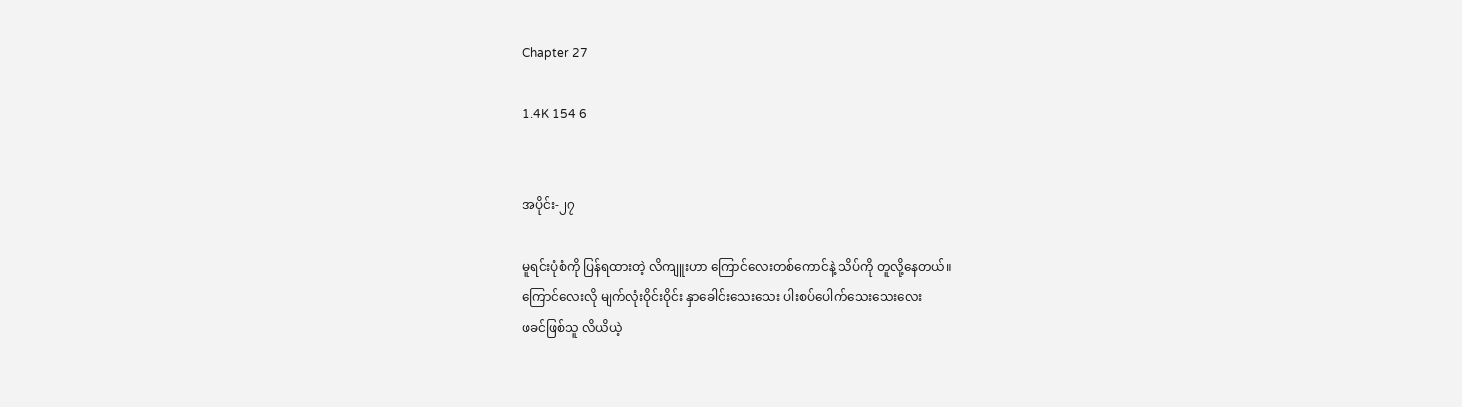Chapter 27

1.4K 154 6


အပိုင်း-၂၇

မူရင်းပုံစံကို ပြန်ရထားတဲ့ လိကျူးဟာ ကြောင်လေးတစ်ကောင်နဲ့ သိပ်ကို တူလို့နေတယ်။
ကြောင်လေးလို မျက်လုံးဝိုင်းဝိုင်း နှာခေါင်းသေးသေး ပါးစပ်ပေါက်သေးသေးလေး
ဖခင်ဖြစ်သူ လိယိယဲ့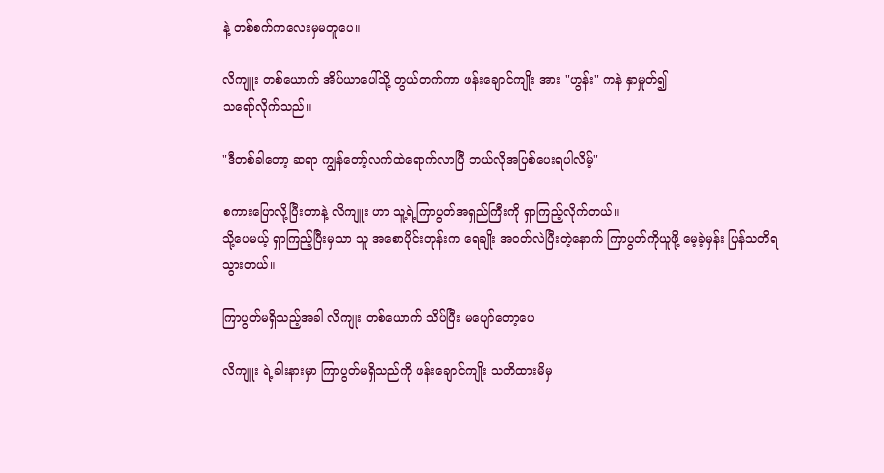နဲ့ တစ်စက်ကလေးမှမတူပေ။

လိကျူး တစ်ယောက် အိပ်ယာပေါ်သို့ တွယ်တက်ကာ ဖန်းချောင်ကျိုး အား "ဟွန်း" ကနဲ နှာမှုတ်၍
သရော်လိုက်သည်။

"ဒီတစ်ခါတော့ ဆရာ ကျွန်တော့်လက်ထဲရောက်လာပြီ ဘယ်လိုအပြစ်ပေးရပါလိမ့်"

စကားပြောလို့ပြီးတာနဲ့ လိကျူး ဟာ သူ့ရဲ့ကြာပွတ်အရှည်ကြီးကို ရှာကြည့်လိုက်တယ်။
သို့ပေမယ့် ရှာကြည့်ပြီးမှသာ သူ အစောပိုင်းတုန်းက ရေချိုး အဝတ်လဲပြီးတဲ့နောက် ကြာပွတ်ကိုယူဖို့ မေ့ခဲ့မှန်း ပြန်သတိရသွားတယ်။

ကြာပွတ်မရှိသည့်အခါ လိကျုး တစ်ယောက် သိပ်ပြီး မပျော်တော့ပေ

လိကျူး ရဲ့ခါးနားမှာ ကြာပွတ်မရှိသည်ကို ဖန်းချောင်ကျိုး သတိထားမိမှ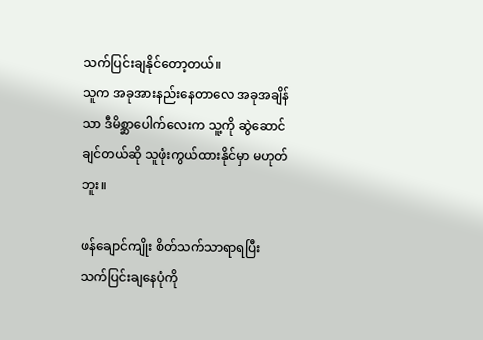သက်ပြင်းချနိုင်တော့တယ်။
သူက အခုအားနည်းနေတာလေ အခုအချိန်သာ ဒီမိစ္ဆာပေါက်လေးက သူ့ကို ဆွဲဆောင်ချင်တယ်ဆို သူဖုံးကွယ်ထားနိုင်မှာ မဟုတ်ဘူး။

ဖန်ချောင်ကျိုး စိတ်သက်သာရာရပြီး သက်ပြင်းချနေပုံကို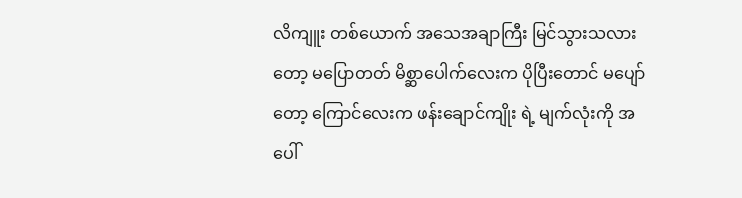လိကျူး တစ်ယောက် အသေအချာကြီး မြင်သွားသလားတော့ မပြောတတ် မိစ္ဆာပေါက်လေးက ပိုပြီးတောင် မပျော်တော့ ကြောင်လေးက ဖန်းချောင်ကျိုး ရဲ့ မျက်လုံးကို အပေါ်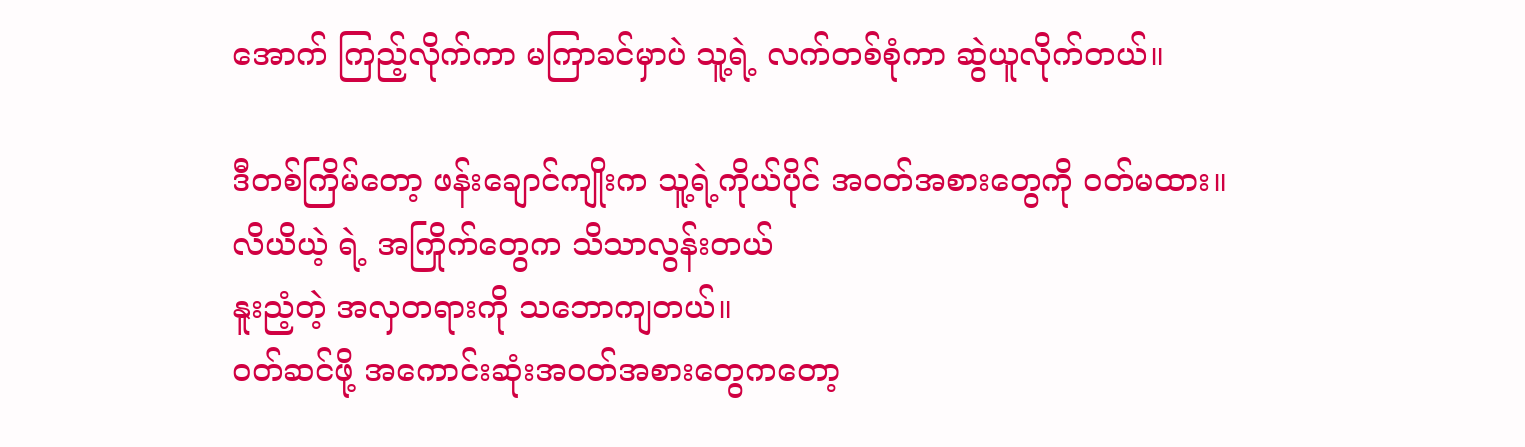အောက် ကြည့်လိုက်ကာ မကြာခင်မှာပဲ သူ့ရဲ့ လက်တစ်စုံကာ ဆွဲယူလိုက်တယ်။

ဒီတစ်ကြိမ်တော့ ဖန်းချောင်ကျိုးက သူ့ရဲ့ကိုယ်ပိုင် အဝတ်အစားတွေကို ဝတ်မထား။
လိယိယဲ့ ရဲ့ အကြိုက်တွေက သိသာလွန်းတယ်
နူးညံ့တဲ့ အလှတရားကို သဘောကျတယ်။
ဝတ်ဆင်ဖို့ အကောင်းဆုံးအဝတ်အစားတွေကတော့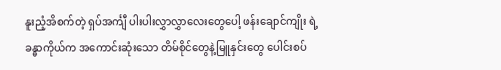နူးညံ့အိစက်တဲ့ ရှပ်အင်္ကျီ ပါးပါးလွှာလွှာလေးတွေပေါ့ ဖန်းချောင်ကျိုး ရဲ့ ခန္ဓာကိုယ်က အကောင်းဆုံးသော တိမ်စိုင်တွေနဲ့မြူနှင်းတွေ ပေါင်းစပ်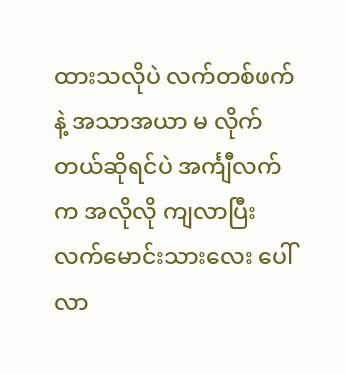ထားသလိုပဲ လက်တစ်ဖက်နဲ့ အသာအယာ မ လိုက်တယ်ဆိုရင်ပဲ အင်္ကျီလက်က အလိုလို ကျလာပြီး လက်မောင်းသားလေး ပေါ်လာ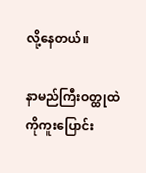လို့နေတယ်။

နာမည်ကြီးဝတ္ထုထဲကိုကူးပြောင်း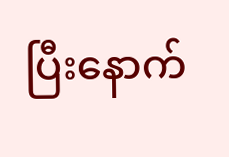ပြီးနောက်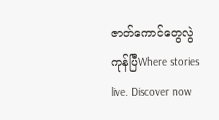ဇာတ်ကောင်တွေလွဲကုန်ပြီWhere stories live. Discover now